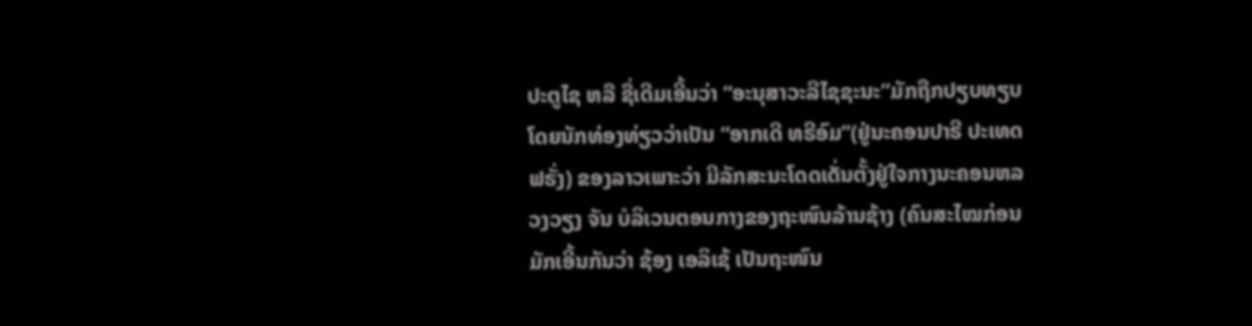ປະຕູໄຊ ຫລື ຊື່ເດີມເອີ້ນວ່າ “ອະນຸສາວະລີໄຊຊະນະ”ມັກຖືກປຽບທຽບໂດຍນັກທ່ອງທ່ຽວວ່າເປັນ “ອາກເດີ ທຣີອົມ”(ຢູ່ນະຄອນປາຣີ ປະເທດຟຣັ່ງ) ຂອງລາວເພາະວ່າ ມີລັກສະນະໂດດເດັ່ນຕັ້ງຢູ່ໃຈກາງນະຄອນຫລວງວຽງ ຈັນ ບໍລິເວນຕອນກາງຂອງຖະໜົນລ້ານຊ້າງ (ຄົນສະໄໝກ່ອນມັກເອີ້ນກັນວ່າ ຊ້ອງ ເອລິເຊ້ ເປັນຖະໜົນ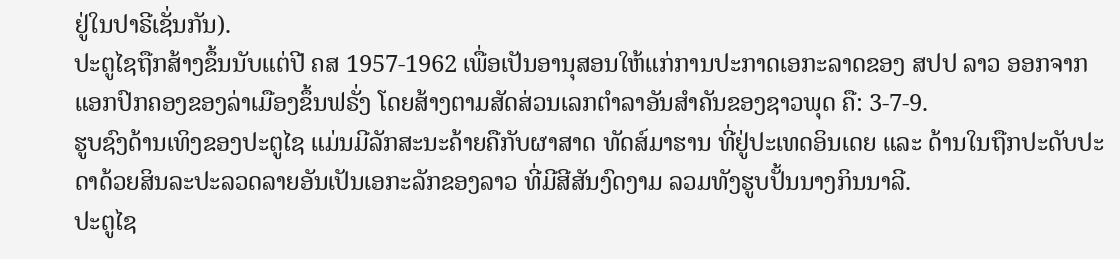ຢູ່ໃນປາຣີເຊັ່ນກັນ).
ປະຕູໄຊຖືກສ້າງຂຶ້ນນັບແຕ່ປີ ຄສ 1957-1962 ເພື່ອເປັນອານຸສອນໃຫ້ແກ່ການປະກາດເອກະລາດຂອງ ສປປ ລາວ ອອກຈາກແອກປົກຄອງຂອງລ່າເມືອງຂຶ້ນຟຣັ່ງ ໂດຍສ້າງຕາມສັດສ່ວນເລກຕຳລາອັນສຳຄັນຂອງຊາວພຸດ ຄື: 3-7-9.
ຮູບຊົງດ້ານເທິງຂອງປະຕູໄຊ ແມ່ນມີລັກສະນະຄ້າຍຄືກັບຜາສາດ ທັດສ໌ມາຮານ ທີ່ຢູ່ປະເທດອິນເດຍ ແລະ ດ້ານໃນຖືກປະດັບປະດາດ້ວຍສິນລະປະລວດລາຍອັນເປັນເອກະລັກຂອງລາວ ທີ່ມີສີສັນງົດງາມ ລວມທັງຮູບປັ້ນນາງກິນນາລີ.
ປະຕູໄຊ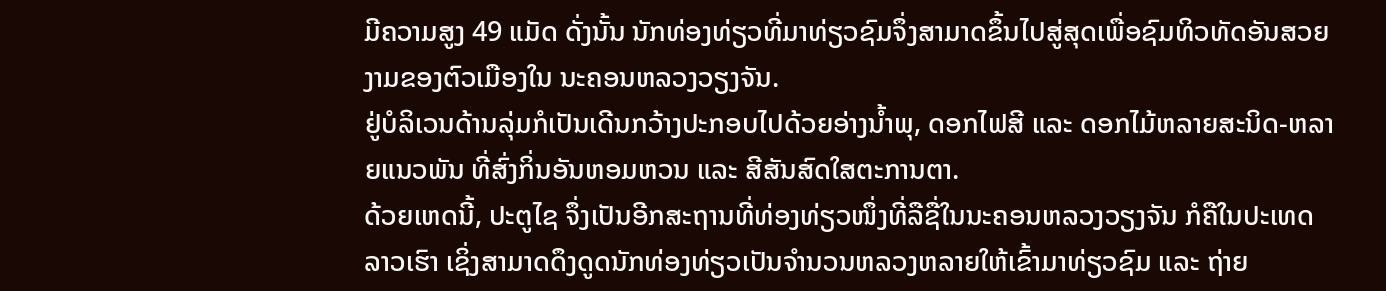ມີຄວາມສູງ 49 ແມັດ ດັ່ງນັ້ນ ນັກທ່ອງທ່ຽວທີ່ມາທ່ຽວຊົມຈຶ່ງສາມາດຂຶ້ນໄປສູ່ສຸດເພື່ອຊົມທິວທັດອັນສວຍງາມຂອງຕົວເມືອງໃນ ນະຄອນຫລວງວຽງຈັນ.
ຢູ່ບໍລິເວນດ້ານລຸ່ມກໍເປັນເດີນກວ້າງປະກອບໄປດ້ວຍອ່າງນ້ຳພຸ, ດອກໄຟສີ ແລະ ດອກໄມ້ຫລາຍສະນິດ-ຫລາຍແນວພັນ ທີ່ສົ່ງກິ່ນອັນຫອມຫວນ ແລະ ສີສັນສົດໃສຕະການຕາ.
ດ້ວຍເຫດນີ້, ປະຕູໄຊ ຈຶ່ງເປັນອີກສະຖານທີ່ທ່ອງທ່ຽວໜຶ່ງທີ່ລືຊື່ໃນນະຄອນຫລວງວຽງຈັນ ກໍຄືໃນປະເທດລາວເຮົາ ເຊິ່ງສາມາດດຶງດູດນັກທ່ອງທ່ຽວເປັນຈຳນວນຫລວງຫລາຍໃຫ້ເຂົ້າມາທ່ຽວຊົມ ແລະ ຖ່າຍ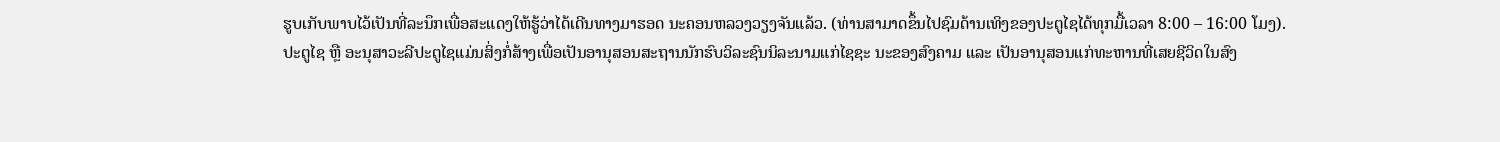ຮູບເກັບພາບໄວ້ເປັນທີ່ລະນຶກເພື່ອສະແດງໃຫ້ຮູ້ວ່າໄດ້ເດີນທາງມາຮອດ ນະຄອນຫລວງວຽງຈັນແລ້ວ. (ທ່ານສາມາດຂຶ້ນໄປຊົມດ້ານເທິງຂອງປະຕູໄຊໄດ້ທຸກມື້ເວລາ 8:00 – 16:00 ໂມງ).
ປະຕູໄຊ ຫຼື ອະນຸສາວະລີປະຕູໄຊແມ່ນສິ່ງກໍ່ສ້າງເພື່ອເປັນອານຸສອນສະຖານນັກຮົບວິລະຊົນນິລະນາມແກ່ໄຊຊະ ນະຂອງສົງຄາມ ແລະ ເປັນອານຸສອນແກ່ທະຫານທີ່ເສຍຊີວິດໃນສົງ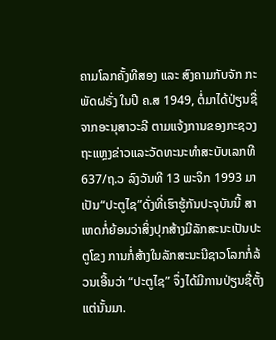ຄາມໂລກຄັ້ງທີສອງ ແລະ ສົງຄາມກັບຈັກ ກະພັດຝຣັ່ງ ໃນປີ ຄ.ສ 1949, ຕໍ່ມາໄດ້ປ່ຽນຊື່ຈາກອະນຸສາວະລີ ຕາມແຈ້ງການຂອງກະຊວງຖະແຫຼງຂ່າວແລະວັດທະນະທຳສະບັບເລກທີ 637/ຖ.ວ ລົງວັນທີ 13 ພະຈິກ 1993 ມາເປັນ“ປະຕູໄຊ”ດັ່ງທີ່ເຮົາຮູ້ກັນປະຈຸບັນນີ້ ສາເຫດກໍ່ຍ້ອນວ່າສິ່ງປຸກສ້າງມີລັກສະນະເປັນປະຕູໂຂງ ການກໍ່ສ້າງໃນລັກສະນະນີຊາວໂລກກໍ່ລ້ວນເອີ້ນວ່າ “ປະຕູໄຊ” ຈຶ່ງໄດ້ມີການປ່ຽນຊື່ຕັ້ງແຕ່ນັ້ນມາ.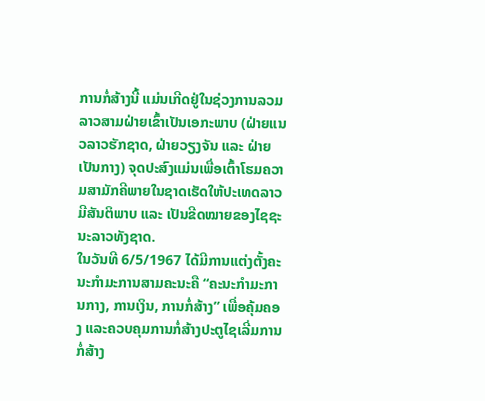ການກໍ່ສ້າງນີ້ ແມ່ນເກີດຢູ່ໃນຊ່ວງການລວມລາວສາມຝ່າຍເຂົ້າເປັນເອກະພາບ (ຝ່າຍແນວລາວຮັກຊາດ, ຝ່າຍວຽງຈັນ ແລະ ຝ່າຍເປັນກາງ) ຈຸດປະສົງແມ່ນເພື່ອເຕົ້າໂຮມຄວາມສາມັກຄີພາຍໃນຊາດເຮັດໃຫ້ປະເທດລາວມີສັນຕິພາບ ແລະ ເປັນຂີດໝາຍຂອງໄຊຊະນະລາວທັງຊາດ.
ໃນວັນທີ 6/5/1967 ໄດ້ມີການແຕ່ງຕັ້ງຄະນະກຳມະການສາມຄະນະຄື “ຄະນະກຳມະການກາງ, ການເງິນ, ການກໍ່ສ້າງ” ເພື່ອຄຸ້ມຄອງ ແລະຄວບຄຸມການກໍ່ສ້າງປະຕູໄຊເລີ່ມການກໍ່ສ້າງ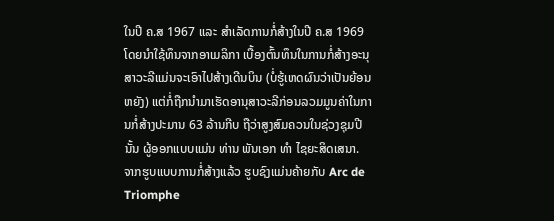ໃນປີ ຄ.ສ 1967 ແລະ ສຳເລັດການກໍ່ສ້າງໃນປີ ຄ.ສ 1969 ໂດຍນຳໃຊ້ທຶນຈາກອາເມລິກາ ເບື້ອງຕົ້ນທຶນໃນການກໍ່ສ້າງອະນຸສາວະລີແມ່ນຈະເອົາໄປສ້າງເດີນບິນ (ບໍ່ຮູ້ເຫດຜົນວ່າເປັນຍ້ອນຫຍັງ) ແຕ່ກໍ່ຖືກນຳມາເຮັດອານຸສາວະລີກ່ອນລວມມູນຄ່າໃນການກໍ່ສ້າງປະມານ 63 ລ້ານກີບ ຖືວ່າສູງສົມຄວນໃນຊ່ວງຊຸມປີນັ້ນ ຜູ້ອອກແບບແມ່ນ ທ່ານ ພັນເອກ ທຳ ໄຊຍະສິດເສນາ.
ຈາກຮູບແບບການກໍ່ສ້າງແລ້ວ ຮູບຊົງແມ່ນຄ້າຍກັບ Arc de Triomphe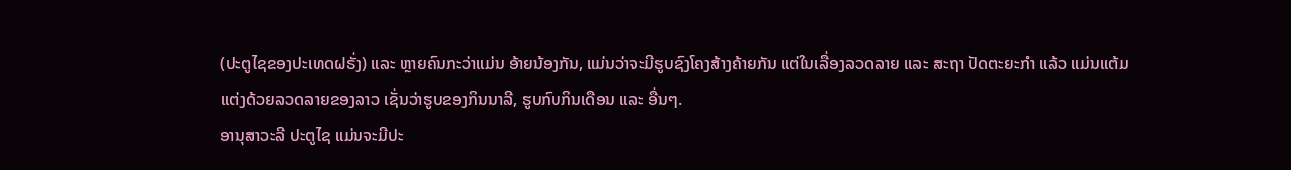(ປະຕູໄຊຂອງປະເທດຝຣັ່ງ) ແລະ ຫຼາຍຄົນກະວ່າແມ່ນ ອ້າຍນ້ອງກັນ, ແມ່ນວ່າຈະມີຮູບຊົງໂຄງສ້າງຄ້າຍກັນ ແຕ່ໃນເລື່ອງລວດລາຍ ແລະ ສະຖາ ປັດຕະຍະກຳ ແລ້ວ ແມ່ນແຕ້ມແຕ່ງດ້ວຍລວດລາຍຂອງລາວ ເຊັ່ນວ່າຮູບຂອງກິນນາລີ, ຮູບກົບກິນເດືອນ ແລະ ອື່ນໆ.
ອານຸສາວະລີ ປະຕູໄຊ ແມ່ນຈະມີປະ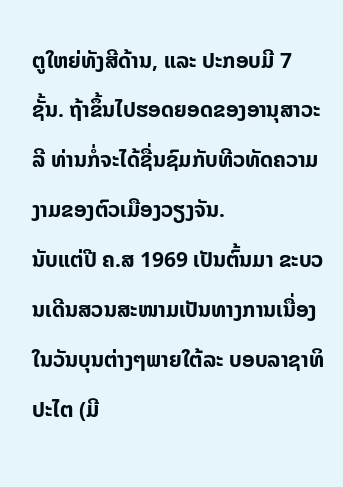ຕູໃຫຍ່ທັງສີດ້ານ, ແລະ ປະກອບມີ 7 ຊັ້ນ. ຖ້າຂຶ້ນໄປຮອດຍອດຂອງອານຸສາວະລີ ທ່ານກໍ່ຈະໄດ້ຊື່ນຊົມກັບທີວທັດຄວາມງາມຂອງຕົວເມືອງວຽງຈັນ.
ນັບແຕ່ປີ ຄ.ສ 1969 ເປັນຕົ້ນມາ ຂະບວນເດີນສວນສະໜາມເປັນທາງການເນື່ອງໃນວັນບຸນຕ່າງໆພາຍໃຕ້ລະ ບອບລາຊາທິປະໄຕ (ມີ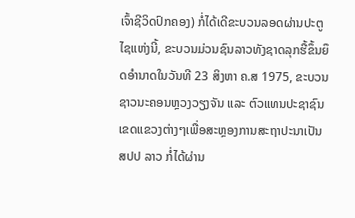ເຈົ້າຊີວິດປົກຄອງ) ກໍ່ໄດ້ເດີຂະບວນລອດຜ່ານປະຕູໄຊແຫ່ງນີ້, ຂະບວນມ່ວນຊົນລາວທັງຊາດລຸກຮື້ຂຶ້ນຍຶດອຳນາດໃນວັນທີ 23 ສິງຫາ ຄ.ສ 1975, ຂະບວນຊາວນະຄອນຫຼວງວຽງຈັນ ແລະ ຕົວແທນປະຊາຊົນເຂດແຂວງຕ່າງໆເພື່ອສະຫຼອງການສະຖາປະນາເປັນ ສປປ ລາວ ກໍ່ໄດ້ຜ່ານ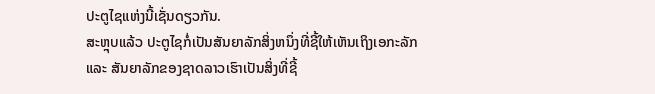ປະຕູໄຊແຫ່ງນີ້ເຊັ່ນດຽວກັນ.
ສະຫຼຸບແລ້ວ ປະຕູໄຊກໍ່ເປັນສັນຍາລັກສິ່ງຫນຶ່ງທີ່ຊີ້ໃຫ້ເຫັນເຖິງເອກະລັກ ແລະ ສັນຍາລັກຂອງຊາດລາວເຮົາເປັນສິ່ງທີ່ຊີ້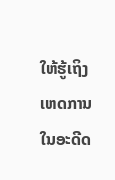ໃຫ້ຮູ້ເຖິງເຫດການໃນອະດີດ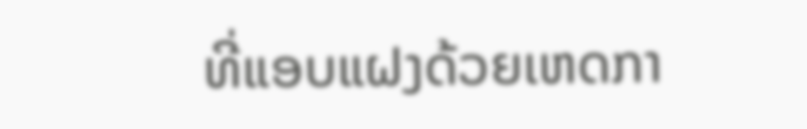ທີ່ແອບແຝງດ້ວຍເຫດກາ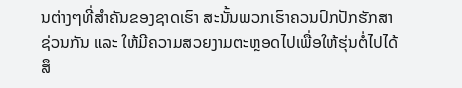ນຕ່າງໆທີ່ສຳຄັນຂອງຊາດເຮົາ ສະນັ້ນພວກເຮົາຄວນປົກປັກຮັກສາຊ່ວນກັນ ແລະ ໃຫ້ມີຄວາມສວຍງາມຕະຫຼອດໄປເພື່ອໃຫ້ຮຸ່ນຕໍ່ໄປໄດ້ສຶ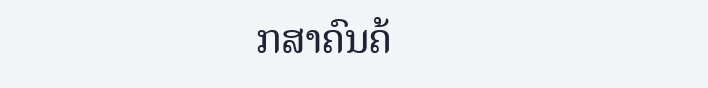ກສາຄົນຄ້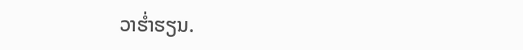ວາຮ່ຳຮຽນ.